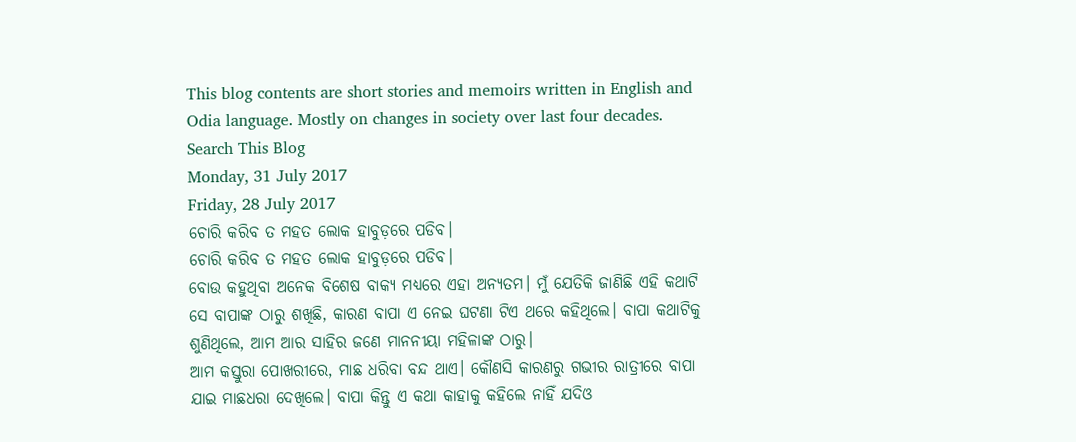This blog contents are short stories and memoirs written in English and Odia language. Mostly on changes in society over last four decades.
Search This Blog
Monday, 31 July 2017
Friday, 28 July 2017
ଚୋରି କରିବ ତ ମହତ ଲୋକ ହାବୁଡ଼ରେ ପଡିବ।
ଚୋରି କରିବ ତ ମହତ ଲୋକ ହାବୁଡ଼ରେ ପଡିବ।
ବୋଉ କହୁଥିବା ଅନେକ ବିଶେଷ ବାକ୍ୟ ମଧ୍ୟରେ ଏହା ଅନ୍ୟତମ। ମୁଁ ଯେତିକି ଜାଣିଛି ଏହି କଥାଟି ସେ ବାପାଙ୍କ ଠାରୁ ଶଖିଛି, କାରଣ ବାପା ଏ ନେଇ ଘଟଣା ଟିଏ ଥରେ କହିଥିଲେ। ବାପା କଥାଟିକୁ ଶୁଣିଥିଲେ, ଆମ ଆର ସାହିର ଜଣେ ମାନନୀୟା ମହିଳାଙ୍କ ଠାରୁ।
ଆମ କସ୍ତୁରା ପୋଖରୀରେ, ମାଛ ଧରିବା ବନ୍ଦ ଥାଏ। କୌଣସି କାରଣରୁ ଗଭୀର ରାତ୍ରୀରେ ବାପା ଯାଇ ମାଛଧରା ଦେଖିଲେ। ବାପା କିନ୍ତୁ ଏ କଥା କାହାକୁ କହିଲେ ନାହିଁ ଯଦିଓ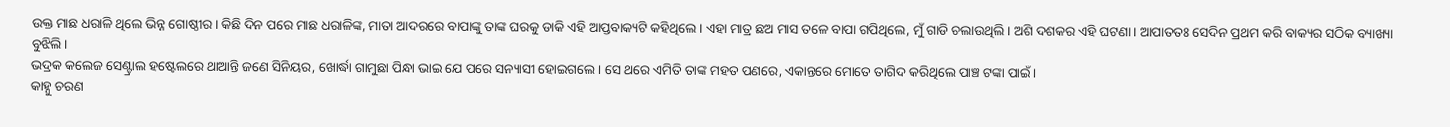ଉକ୍ତ ମାଛ ଧରାଳି ଥିଲେ ଭିନ୍ନ ଗୋଷ୍ଠୀର। କିଛି ଦିନ ପରେ ମାଛ ଧରାଳିଙ୍କ, ମାତା ଆଦରରେ ବାପାଙ୍କୁ ତାଙ୍କ ଘରକୁ ଡାକି ଏହି ଆପ୍ତବାକ୍ୟଟି କହିଥିଲେ। ଏହା ମାତ୍ର ଛଅ ମାସ ତଳେ ବାପା ଗପିଥିଲେ, ମୁଁ ଗାଡି ଚଲାଉଥିଲି। ଅଶି ଦଶକର ଏହି ଘଟଣା। ଆପାତତଃ ସେଦିନ ପ୍ରଥମ କରି ବାକ୍ୟର ସଠିକ ବ୍ୟାଖ୍ୟା ବୁଝିଲି।
ଭଦ୍ରକ କଲେଜ ସେଣ୍ଟ୍ରାଲ ହଷ୍ଟେଲରେ ଥାଆନ୍ତି ଜଣେ ସିନିୟର, ଖୋର୍ଦ୍ଧା ଗାମୁଛା ପିନ୍ଧା ଭାଇ ଯେ ପରେ ସନ୍ୟାସୀ ହୋଇଗଲେ। ସେ ଥରେ ଏମିତି ତାଙ୍କ ମହତ ପଣରେ, ଏକାନ୍ତରେ ମୋତେ ତାଗିଦ କରିଥିଲେ ପାଞ୍ଚ ଟଙ୍କା ପାଇଁ।
କାହ୍ନୁ ଚରଣ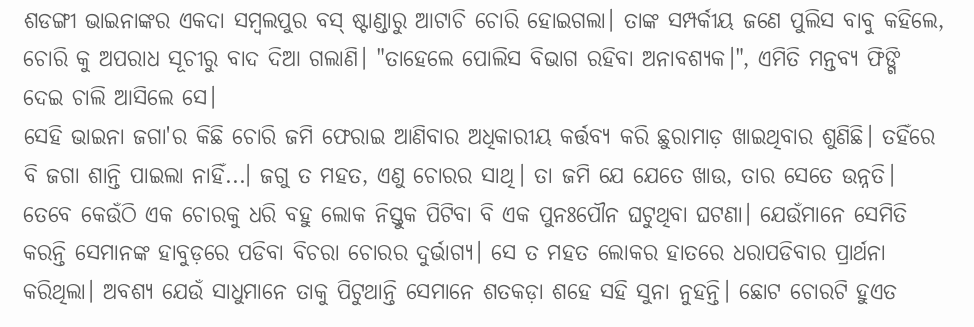ଶଡଙ୍ଗୀ ଭାଇନାଙ୍କର ଏକଦା ସମ୍ବଲପୁର ବସ୍ ଷ୍ଟାଣ୍ଡାରୁ ଆଟାଚି ଚୋରି ହୋଇଗଲା। ତାଙ୍କ ସମ୍ପର୍କୀୟ ଜଣେ ପୁଲିସ ବାବୁ କହିଲେ, ଚୋରି କୁ ଅପରାଧ ସୂଚୀରୁ ବାଦ ଦିଆ ଗଲାଣି। "ତାହେଲେ ପୋଲିସ ବିଭାଗ ରହିବା ଅନାବଶ୍ୟକ।", ଏମିତି ମନ୍ତବ୍ୟ ଫିଙ୍ଗି ଦେଇ ଚାଲି ଆସିଲେ ସେ।
ସେହି ଭାଇନା ଜଗା'ର କିଛି ଚୋରି ଜମି ଫେରାଇ ଆଣିବାର ଅଧିକାରୀୟ କର୍ତ୍ତବ୍ୟ କରି ଛୁରାମାଡ଼ ଖାଇଥିବାର ଶୁଣିଛି। ତହିଁରେ ବି ଜଗା ଶାନ୍ତି ପାଇଲା ନାହିଁ...। ଜଗୁ ତ ମହତ, ଏଣୁ ଚୋରର ସାଥି। ତା ଜମି ଯେ ଯେତେ ଖାଉ, ତାର ସେତେ ଉନ୍ନତି।
ତେବେ କେଉଁଠି ଏକ ଚୋରକୁ ଧରି ବହୁ ଲୋକ ନିସ୍ତୁକ ପିଟିବା ବି ଏକ ପୁନଃପୌନ ଘଟୁଥିବା ଘଟଣା। ଯେଉଁମାନେ ସେମିତି କରନ୍ତି ସେମାନଙ୍କ ହାବୁଡ଼ରେ ପଡିବା ବିଚରା ଚୋରର ଦୁର୍ଭାଗ୍ୟ। ସେ ତ ମହତ ଲୋକର ହାତରେ ଧରାପଡିବାର ପ୍ରାର୍ଥନା କରିଥିଲା। ଅବଶ୍ୟ ଯେଉଁ ସାଧୁମାନେ ତାକୁ ପିଟୁଥାନ୍ତି ସେମାନେ ଶତକଡ଼ା ଶହେ ସହି ସୁନା ନୁହନ୍ତି। ଛୋଟ ଚୋରଟି ହୁଏତ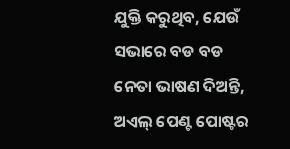ଯୁକ୍ତି କରୁଥିବ, ଯେଉଁ ସଭାରେ ବଡ ବଡ ନେତା ଭାଷଣ ଦିଅନ୍ତି, ଅଏଲ୍ ପେଣ୍ଟ ପୋଷ୍ଟର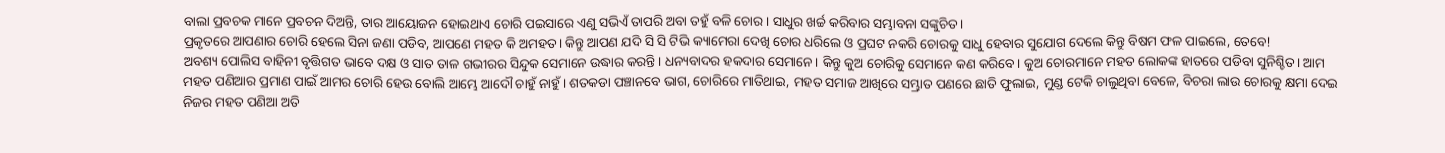ବାଲା ପ୍ରବଚକ ମାନେ ପ୍ରବଚନ ଦିଅନ୍ତି, ତାର ଆୟୋଜନ ହୋଇଥାଏ ଚୋରି ପଇସାରେ ଏଣୁ ସଭିଏଁ ତାପରି ଅବା ତହୁଁ ବଳି ଚୋର। ସାଧୁର ଖର୍ଚ୍ଚ କରିବାର ସମ୍ଭାବନା ସଙ୍କୁଚିତ।
ପ୍ରକୃତରେ ଆପଣାର ଚୋରି ହେଲେ ସିନା ଜଣା ପଡିବ, ଆପଣେ ମହତ କି ଅମହତ। କିନ୍ତୁ ଆପଣ ଯଦି ସି ସି ଟିଭି କ୍ୟାମେରା ଦେଖି ଚୋର ଧରିଲେ ଓ ପ୍ରଘଟ ନକରି ଚୋରକୁ ସାଧୁ ହେବାର ସୁଯୋଗ ଦେଲେ କିନ୍ତୁ ବିଷମ ଫଳ ପାଇଲେ, ତେବେ!
ଅବଶ୍ୟ ପୋଲିସ ବାହିନୀ ବୃତ୍ତିଗତ ଭାବେ ଦକ୍ଷ ଓ ସାତ ତାଳ ଗଭୀରର ସିନ୍ଦୁକ ସେମାନେ ଉଦ୍ଧାର କରନ୍ତି। ଧନ୍ୟବାଦର ହକଦାର ସେମାନେ। କିନ୍ତୁ କୁଅ ଚୋରିକୁ ସେମାନେ କଣ କରିବେ। କୁଅ ଚୋରମାନେ ମହତ ଲୋକଙ୍କ ହାତରେ ପଡିବା ସୁନିଶ୍ଚିତ। ଆମ ମହତ ପଣିଆର ପ୍ରମାଣ ପାଇଁ ଆମର ଚୋରି ହେଉ ବୋଲି ଆମ୍ଭେ ଆଦୌ ଚାହୁଁ ନାହୁଁ। ଶତକଡା ପଞ୍ଚାନବେ ଭାଗ, ଚୋରିରେ ମାତିଥାଇ, ମହତ ସମାଜ ଆଖିରେ ସମ୍ଭ୍ରାତ ପଣରେ ଛାତି ଫୁଲାଇ, ମୁଣ୍ଡ ଟେକି ଚାଲୁଥିବା ବେଳେ, ବିଚରା ଲାଉ ଚୋରକୁ କ୍ଷମା ଦେଇ ନିଜର ମହତ ପଣିଆ ଅତି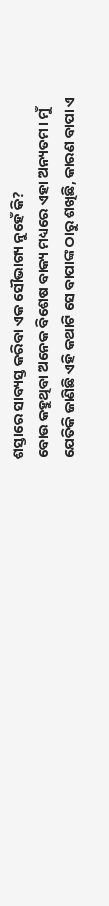ଶସ୍ତାରେ ସାବ୍ୟସ୍ତ କରିବା ଏକ ସୌଭାଗ୍ୟ ନୁହେଁ କି?
ବୋଉ କହୁଥିବା ଅନେକ ବିଶେଷ ବାକ୍ୟ ମଧ୍ୟରେ ଏହା ଅନ୍ୟତମ। ମୁଁ ଯେତିକି ଜାଣିଛି ଏହି କଥାଟି ସେ ବାପାଙ୍କ ଠାରୁ ଶଖିଛି, କାରଣ ବାପା ଏ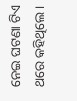ନେଇ ଘଟଣା ଟିଏ ଥରେ କହିଥିଲେ।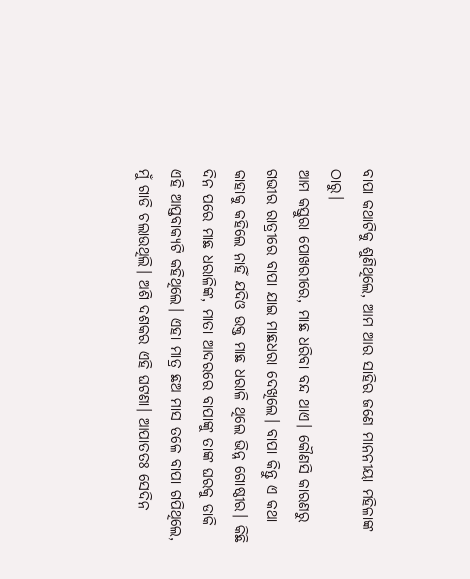ବାପା କଥାଟିକୁ ଶୁଣିଥିଲେ, ଆମ ଆର ସାହିର ଜଣେ ମାନନୀୟା ମହିଳାଙ୍କ ଠାରୁ।
ଆମ କସ୍ତୁରା ପୋଖରୀରେ, ମାଛ ଧରିବା ବନ୍ଦ ଥାଏ। କୌଣସି କାରଣରୁ ଗଭୀର ରାତ୍ରୀରେ ବାପା ଯାଇ ମାଛଧରା ଦେଖିଲେ। ବାପା କିନ୍ତୁ ଏ କଥା କାହାକୁ କହିଲେ ନାହିଁ ଯଦିଓ ଉକ୍ତ ମାଛ ଧରାଳି ଥିଲେ ଭିନ୍ନ ଗୋଷ୍ଠୀର। କିଛି ଦିନ ପରେ ମାଛ ଧରାଳିଙ୍କ, ମାତା ଆଦରରେ ବାପାଙ୍କୁ ତାଙ୍କ ଘରକୁ ଡାକି ଏହି ଆପ୍ତବାକ୍ୟଟି କହିଥିଲେ। ଏହା ମାତ୍ର ଛଅ ମାସ ତଳେ ବାପା ଗପିଥିଲେ, ମୁଁ ଗାଡି ଚଲାଉଥିଲି। ଅଶି ଦଶକର ଏହି ଘଟଣା। ଆପାତତଃ ସେଦିନ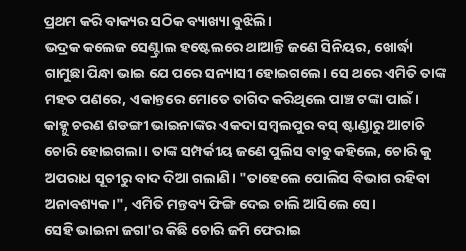ପ୍ରଥମ କରି ବାକ୍ୟର ସଠିକ ବ୍ୟାଖ୍ୟା ବୁଝିଲି।
ଭଦ୍ରକ କଲେଜ ସେଣ୍ଟ୍ରାଲ ହଷ୍ଟେଲରେ ଥାଆନ୍ତି ଜଣେ ସିନିୟର, ଖୋର୍ଦ୍ଧା ଗାମୁଛା ପିନ୍ଧା ଭାଇ ଯେ ପରେ ସନ୍ୟାସୀ ହୋଇଗଲେ। ସେ ଥରେ ଏମିତି ତାଙ୍କ ମହତ ପଣରେ, ଏକାନ୍ତରେ ମୋତେ ତାଗିଦ କରିଥିଲେ ପାଞ୍ଚ ଟଙ୍କା ପାଇଁ।
କାହ୍ନୁ ଚରଣ ଶଡଙ୍ଗୀ ଭାଇନାଙ୍କର ଏକଦା ସମ୍ବଲପୁର ବସ୍ ଷ୍ଟାଣ୍ଡାରୁ ଆଟାଚି ଚୋରି ହୋଇଗଲା। ତାଙ୍କ ସମ୍ପର୍କୀୟ ଜଣେ ପୁଲିସ ବାବୁ କହିଲେ, ଚୋରି କୁ ଅପରାଧ ସୂଚୀରୁ ବାଦ ଦିଆ ଗଲାଣି। "ତାହେଲେ ପୋଲିସ ବିଭାଗ ରହିବା ଅନାବଶ୍ୟକ।", ଏମିତି ମନ୍ତବ୍ୟ ଫିଙ୍ଗି ଦେଇ ଚାଲି ଆସିଲେ ସେ।
ସେହି ଭାଇନା ଜଗା'ର କିଛି ଚୋରି ଜମି ଫେରାଇ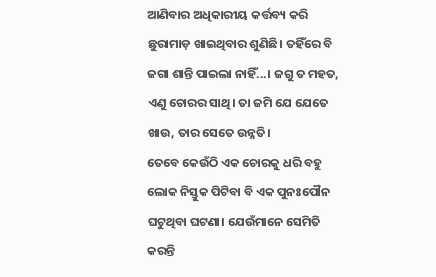ଆଣିବାର ଅଧିକାରୀୟ କର୍ତ୍ତବ୍ୟ କରି ଛୁରାମାଡ଼ ଖାଇଥିବାର ଶୁଣିଛି। ତହିଁରେ ବି ଜଗା ଶାନ୍ତି ପାଇଲା ନାହିଁ...। ଜଗୁ ତ ମହତ, ଏଣୁ ଚୋରର ସାଥି। ତା ଜମି ଯେ ଯେତେ ଖାଉ, ତାର ସେତେ ଉନ୍ନତି।
ତେବେ କେଉଁଠି ଏକ ଚୋରକୁ ଧରି ବହୁ ଲୋକ ନିସ୍ତୁକ ପିଟିବା ବି ଏକ ପୁନଃପୌନ ଘଟୁଥିବା ଘଟଣା। ଯେଉଁମାନେ ସେମିତି କରନ୍ତି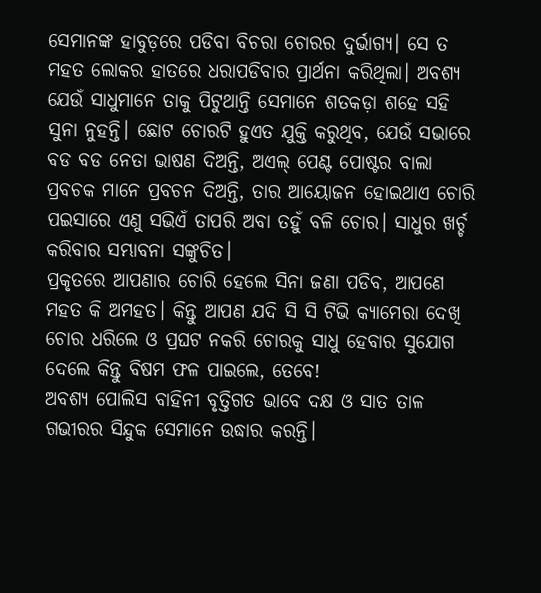ସେମାନଙ୍କ ହାବୁଡ଼ରେ ପଡିବା ବିଚରା ଚୋରର ଦୁର୍ଭାଗ୍ୟ। ସେ ତ ମହତ ଲୋକର ହାତରେ ଧରାପଡିବାର ପ୍ରାର୍ଥନା କରିଥିଲା। ଅବଶ୍ୟ ଯେଉଁ ସାଧୁମାନେ ତାକୁ ପିଟୁଥାନ୍ତି ସେମାନେ ଶତକଡ଼ା ଶହେ ସହି ସୁନା ନୁହନ୍ତି। ଛୋଟ ଚୋରଟି ହୁଏତ ଯୁକ୍ତି କରୁଥିବ, ଯେଉଁ ସଭାରେ ବଡ ବଡ ନେତା ଭାଷଣ ଦିଅନ୍ତି, ଅଏଲ୍ ପେଣ୍ଟ ପୋଷ୍ଟର ବାଲା ପ୍ରବଚକ ମାନେ ପ୍ରବଚନ ଦିଅନ୍ତି, ତାର ଆୟୋଜନ ହୋଇଥାଏ ଚୋରି ପଇସାରେ ଏଣୁ ସଭିଏଁ ତାପରି ଅବା ତହୁଁ ବଳି ଚୋର। ସାଧୁର ଖର୍ଚ୍ଚ କରିବାର ସମ୍ଭାବନା ସଙ୍କୁଚିତ।
ପ୍ରକୃତରେ ଆପଣାର ଚୋରି ହେଲେ ସିନା ଜଣା ପଡିବ, ଆପଣେ ମହତ କି ଅମହତ। କିନ୍ତୁ ଆପଣ ଯଦି ସି ସି ଟିଭି କ୍ୟାମେରା ଦେଖି ଚୋର ଧରିଲେ ଓ ପ୍ରଘଟ ନକରି ଚୋରକୁ ସାଧୁ ହେବାର ସୁଯୋଗ ଦେଲେ କିନ୍ତୁ ବିଷମ ଫଳ ପାଇଲେ, ତେବେ!
ଅବଶ୍ୟ ପୋଲିସ ବାହିନୀ ବୃତ୍ତିଗତ ଭାବେ ଦକ୍ଷ ଓ ସାତ ତାଳ ଗଭୀରର ସିନ୍ଦୁକ ସେମାନେ ଉଦ୍ଧାର କରନ୍ତି।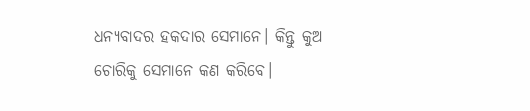ଧନ୍ୟବାଦର ହକଦାର ସେମାନେ। କିନ୍ତୁ କୁଅ ଚୋରିକୁ ସେମାନେ କଣ କରିବେ।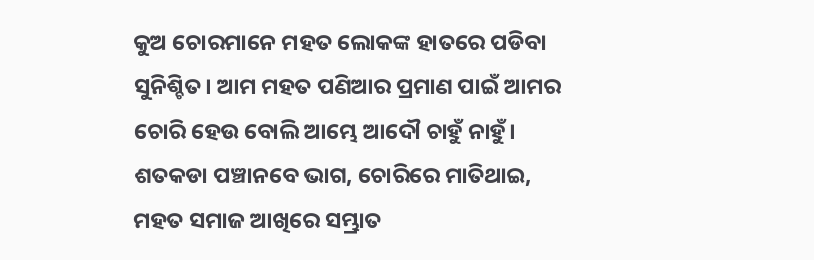କୁଅ ଚୋରମାନେ ମହତ ଲୋକଙ୍କ ହାତରେ ପଡିବା ସୁନିଶ୍ଚିତ। ଆମ ମହତ ପଣିଆର ପ୍ରମାଣ ପାଇଁ ଆମର ଚୋରି ହେଉ ବୋଲି ଆମ୍ଭେ ଆଦୌ ଚାହୁଁ ନାହୁଁ। ଶତକଡା ପଞ୍ଚାନବେ ଭାଗ, ଚୋରିରେ ମାତିଥାଇ, ମହତ ସମାଜ ଆଖିରେ ସମ୍ଭ୍ରାତ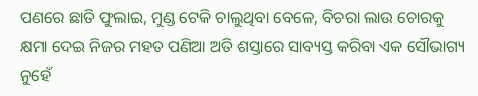ପଣରେ ଛାତି ଫୁଲାଇ, ମୁଣ୍ଡ ଟେକି ଚାଲୁଥିବା ବେଳେ, ବିଚରା ଲାଉ ଚୋରକୁ କ୍ଷମା ଦେଇ ନିଜର ମହତ ପଣିଆ ଅତି ଶସ୍ତାରେ ସାବ୍ୟସ୍ତ କରିବା ଏକ ସୌଭାଗ୍ୟ ନୁହେଁ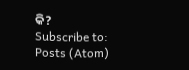କି?
Subscribe to:
Posts (Atom)